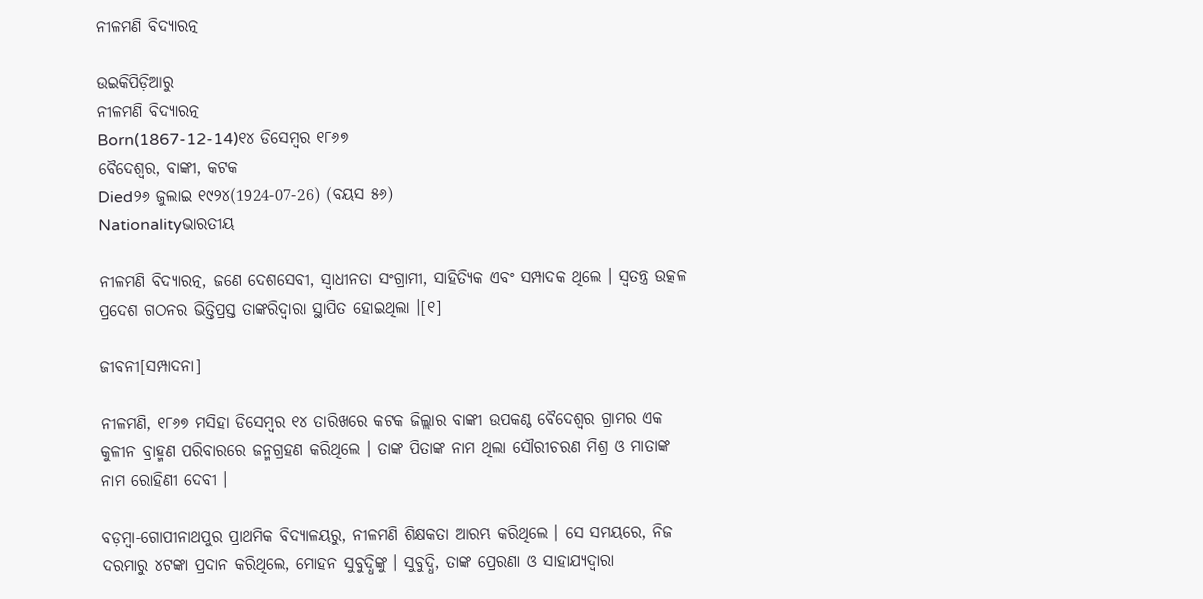ନୀଳମଣି ବିଦ୍ୟାରତ୍ନ

ଉଇକିପିଡ଼ିଆ‌ରୁ
ନୀଳମଣି ବିଦ୍ୟାରତ୍ନ
Born(1867-12-14)୧୪ ଡିସେମ୍ବର ୧୮୬୭
ବୈଦେଶ୍ୱର, ବାଙ୍କୀ, କଟକ
Died୨୬ ଜୁଲାଇ ୧୯୨୪(1924-07-26) (ବୟସ ୫୬)
Nationalityଭାରତୀୟ

ନୀଳମଣି ବିଦ୍ୟାରତ୍ନ, ଜଣେ ଦେଶସେବୀ, ସ୍ୱାଧୀନତା ସଂଗ୍ରାମୀ, ସାହିତ୍ୟିକ ଏବଂ ସମ୍ପାଦକ ଥିଲେ । ସ୍ୱତନ୍ତ୍ର ଉତ୍କଳ ପ୍ରଦେଶ ଗଠନର ଭିତ୍ତିପ୍ରସ୍ତ ତାଙ୍କରିଦ୍ୱାରା ସ୍ଥାପିତ ହୋଇଥିଲା ।[୧]

ଜୀବନୀ[ସମ୍ପାଦନା]

ନୀଳମଣି, ୧୮୬୭ ମସିହା ଡିସେମ୍ବର ୧୪ ତାରିଖରେ କଟକ ଜିଲ୍ଲାର ବାଙ୍କୀ ଉପକଣ୍ଠ ବୈଦେଶ୍ୱର ଗ୍ରାମର ଏକ କୁଳୀନ ବ୍ରାହ୍ମଣ ପରିବାରରେ ଜନ୍ମଗ୍ରହଣ କରିଥିଲେ । ତାଙ୍କ ପିତାଙ୍କ ନାମ ଥିଲା ସୌରୀଚରଣ ମିଶ୍ର ଓ ମାତାଙ୍କ ନାମ ରୋହିଣୀ ଦେବୀ ।

ବଡ଼ମ୍ବା-ଗୋପୀନାଥପୁର ପ୍ରାଥମିକ ବିଦ୍ୟାଳୟରୁ, ନୀଳମଣି ଶିକ୍ଷକତା ଆରମ୍ଭ କରିଥିଲେ । ସେ ସମୟରେ, ନିଜ ଦରମାରୁ ୪ଟଙ୍କା ପ୍ରଦାନ କରିଥିଲେ, ମୋହନ ସୁବୁଦ୍ଧିଙ୍କୁ । ସୁବୁଦ୍ଧି, ତାଙ୍କ ପ୍ରେରଣା ଓ ସାହାଯ୍ୟଦ୍ୱାରା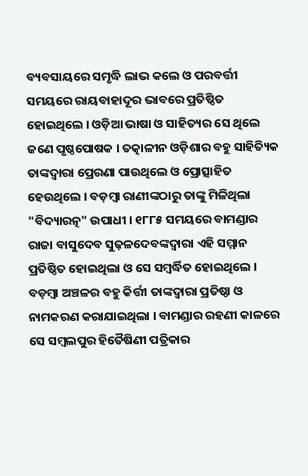ବ୍ୟବସାୟରେ ସମୃଦ୍ଧି ଲାଭ କଲେ ଓ ପରବର୍ତ୍ତୀ ସମୟରେ ରାୟବାହାଦୂର ଭାବରେ ପ୍ରତିଷ୍ଠିତ ହୋଇଥିଲେ । ଓଡ଼ିଆ ଭାଷା ଓ ସାହିତ୍ୟର ସେ ଥିଲେ ଜଣେ ପୃଷ୍ଠପୋଷକ । ତତ୍କାଳୀନ ଓଡ଼ିଶାର ବହୁ ସାହିତ୍ୟିକ ତାଙ୍କଦ୍ୱାରା ପ୍ରେରଣା ପାଉଥିଲେ ଓ ପ୍ରୋତ୍ସାହିତ ହେଉଥିଲେ । ବଡ଼ମ୍ବା ରାଣୀଙ୍କଠାରୁ ତାଙ୍କୁ ମିଳିଥିଲା "ବିଦ୍ୟାରତ୍ନ" ଉପାଧୀ । ୧୮୮୫ ସମୟରେ ବାମଣ୍ଡାର ରାଜା ବାସୁଦେବ ସୁଢ଼ଳଦେବଙ୍କଦ୍ୱାରା ଏହି ସମ୍ମାନ ପ୍ରତିଷ୍ଠିତ ହୋଇଥିଲା ଓ ସେ ସମ୍ବର୍ଦ୍ଧିତ ହୋଇଥିଲେ । ବଡ଼ମ୍ବା ଅଞ୍ଚଳର ବହୁ କିର୍ତ୍ତୀ ତାଙ୍କଦ୍ୱାରା ପ୍ରତିଷ୍ଠା ଓ ନାମକରଣ କରାଯାଇଥିଲା । ବାମଣ୍ଡାର ରହଣୀ କାଳରେ ସେ ସମ୍ବଲପୁର ହିତୈଷିଣୀ ପତ୍ରିକାର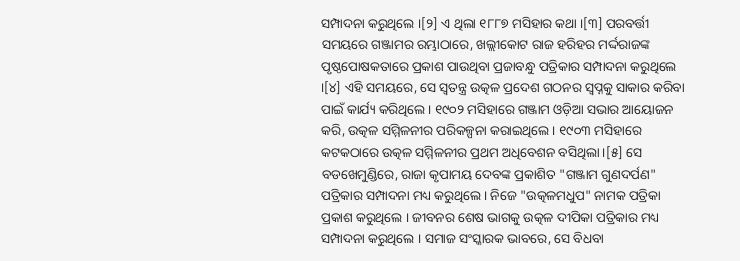ସମ୍ପାଦନା କରୁଥିଲେ ।[୨] ଏ ଥିଲା ୧୮୮୭ ମସିହାର କଥା ।[୩] ପରବର୍ତ୍ତୀ ସମୟରେ ଗଞ୍ଜାମର ରମ୍ଭାଠାରେ, ଖଲ୍ଲୀକୋଟ ରାଜ ହରିହର ମର୍ଦ୍ଦରାଜଙ୍କ ପୃଷ୍ଠପୋଷକତାରେ ପ୍ରକାଶ ପାଉଥିବା ପ୍ରଜାବନ୍ଧୁ ପତ୍ରିକାର ସମ୍ପାଦନା କରୁଥିଲେ ।[୪] ଏହି ସମୟରେ, ସେ ସ୍ୱତନ୍ତ୍ର ଉତ୍କଳ ପ୍ରଦେଶ ଗଠନର ସ୍ୱପ୍ନକୁ ସାକାର କରିବା ପାଇଁ କାର୍ଯ୍ୟ କରିଥିଲେ । ୧୯୦୨ ମସିହାରେ ଗଞ୍ଜାମ ଓଡ଼ିଆ ସଭାର ଆୟୋଜନ କରି, ଉତ୍କଳ ସମ୍ମିଳନୀର ପରିକଳ୍ପନା କରାଇଥିଲେ । ୧୯୦୩ ମସିହାରେ କଟକଠାରେ ଉତ୍କଳ ସମ୍ମିଳନୀର ପ୍ରଥମ ଅଧିବେଶନ ବସିଥିଲା ।[୫] ସେ ବଡଖେମୁଣ୍ଡିରେ, ରାଜା କୃପାମୟ ଦେବଙ୍କ ପ୍ରକାଶିତ "ଗଞ୍ଜାମ ଗୁଣଦର୍ପଣ" ପତ୍ରିକାର ସମ୍ପାଦନା ମଧ୍ୟ କରୁଥିଲେ । ନିଜେ "ଉତ୍କଳମଧୁପ" ନାମକ ପତ୍ରିକା ପ୍ରକାଶ କରୁଥିଲେ । ଜୀବନର ଶେଷ ଭାଗକୁ ଉତ୍କଳ ଦୀପିକା ପତ୍ରିକାର ମଧ୍ୟ ସମ୍ପାଦନା କରୁଥିଲେ । ସମାଜ ସଂସ୍କାରକ ଭାବରେ, ସେ ବିଧବା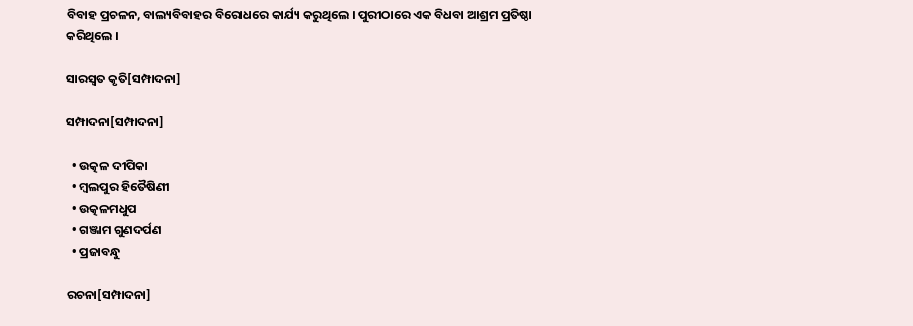ବିବାହ ପ୍ରଚଳନ, ବାଲ୍ୟବିବାହର ବିରୋଧରେ କାର୍ଯ୍ୟ କରୁଥିଲେ । ପୁରୀଠାରେ ଏକ ବିଧବା ଆଶ୍ରମ ପ୍ରତିଷ୍ଠା କରିଥିଲେ ।

ସାରସ୍ୱତ କୃତି[ସମ୍ପାଦନା]

ସମ୍ପାଦନା[ସମ୍ପାଦନା]

  • ଉତ୍କଳ ଦୀପିକା
  • ମ୍ବଲପୁର ହିତୈଷିଣୀ
  • ଉତ୍କଳମଧୁପ
  • ଗଞ୍ଜାମ ଗୁଣଦର୍ପଣ
  • ପ୍ରଜାବନ୍ଧୁ

ରଚନା[ସମ୍ପାଦନା]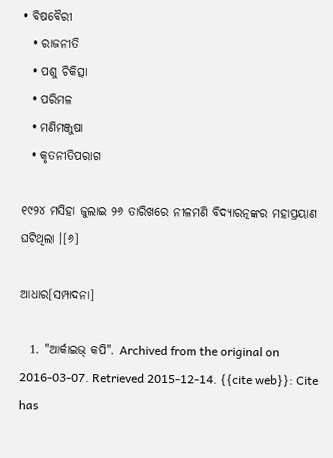• ବିଷବୈରୀ
  • ରାଜନୀତି
  • ପଶୁ ଚିକିତ୍ସା
  • ପରିମଳ
  • ମଣିମଞ୍ଜୁଷା
  • କୃତନୀତିପରାଗ

୧୯୨୪ ମସିହା ଜୁଲାଇ ୨୬ ତାରିଖରେ ନୀଳମଣି ବିଦ୍ୟାରତ୍ନଙ୍କର ମହାପ୍ରୟାଣ ଘଟିଥିଲା ।[୬]

ଆଧାର[ସମ୍ପାଦନା]

  1. "ଆର୍କାଇଭ୍ କପି". Archived from the original on 2016-03-07. Retrieved 2015-12-14. {{cite web}}: Cite has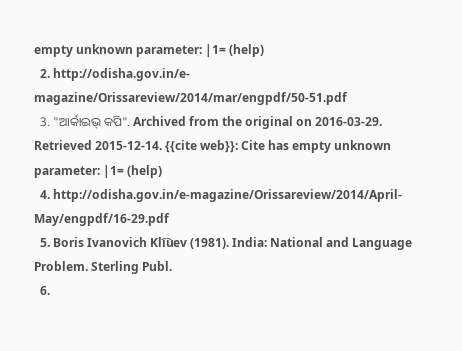empty unknown parameter: |1= (help)
  2. http://odisha.gov.in/e-magazine/Orissareview/2014/mar/engpdf/50-51.pdf
  3. "ଆର୍କାଇଭ୍ କପି". Archived from the original on 2016-03-29. Retrieved 2015-12-14. {{cite web}}: Cite has empty unknown parameter: |1= (help)
  4. http://odisha.gov.in/e-magazine/Orissareview/2014/April-May/engpdf/16-29.pdf
  5. Boris Ivanovich Kli︠u︡ev (1981). India: National and Language Problem. Sterling Publ.
  6.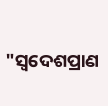"ସ୍ୱଦେଶପ୍ରାଣ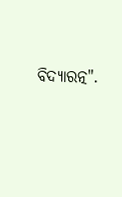ବିଦ୍ୟାରତ୍ନ".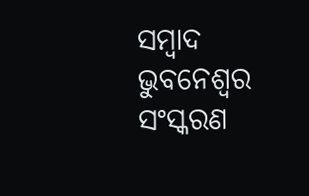ସମ୍ବାଦ ଭୁବନେଶ୍ୱର ସଂସ୍କରଣ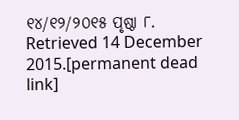୧୪/୧୨/୨୦୧୫ ପୃଷ୍ଠା ୮. Retrieved 14 December 2015.[permanent dead link]